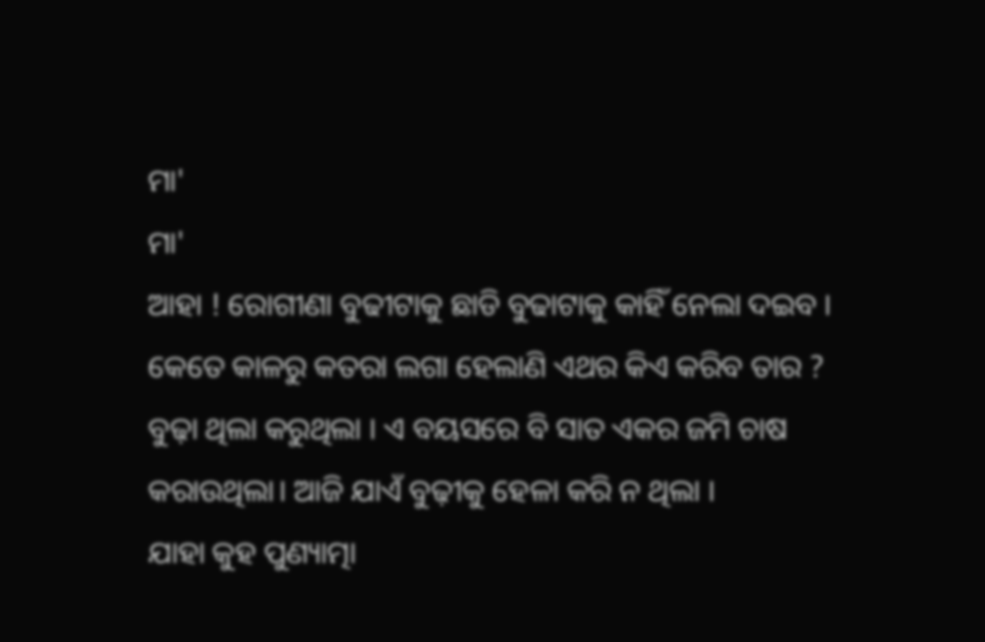ମା'
ମା'
ଆହା ! ରୋଗୀଣା ବୁଢୀଟାକୁ ଛାଡି ବୁଢାଟାକୁ କାହିଁ ନେଲା ଦଇବ । କେତେ କାଳରୁ କତରା ଲଗା ହେଲାଣି ଏଥର କିଏ କରିବ ତାର ?
ବୁଢ଼ା ଥିଲା କରୁଥିଲା । ଏ ବୟସରେ ବି ସାତ ଏକର ଜମି ଚାଷ କରାଉଥିଲା। ଆଜି ଯାଏଁ ବୁଢ଼ୀକୁ ହେଳା କରି ନ ଥିଲା ।
ଯାହା କୁହ ପୁଣ୍ୟାତ୍ମା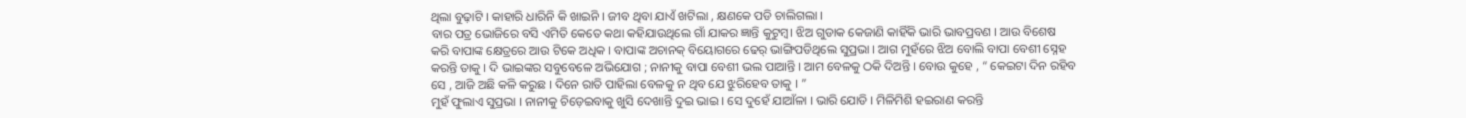ଥିଲା ବୁଢ଼ାଟି । କାହାରି ଧାରିନି କି ଖାଇନି । ଜୀବ ଥିବା ଯାଏଁ ଖଟିଲା , କ୍ଷଣକେ ପଡି ଚାଲିଗଲା ।
ବାର ପତ୍ର ଭୋଜିରେ ବସି ଏମିତି କେତେ କଥା କହିଯାଉଥିଲେ ଗାଁ ଯାକର ଜ୍ଞାନ୍ତି କୁଟୁମ୍ବ। ଝିଅ ଗୁଡାକ କେଜାଣି କାହିଁକି ଭାରି ଭାବପ୍ରବଣ । ଆଉ ବିଶେଷ କରି ବାପାଙ୍କ କ୍ଷେତ୍ରରେ ଆଉ ଟିକେ ଅଧିକ । ବାପାଙ୍କ ଅଚାନକ୍ ବିୟୋଗରେ ଢେର୍ ଭାଙ୍ଗିପଡିଥିଲେ ସୁପ୍ରଭା । ଆଗ ମୁହଁରେ ଝିଅ ବୋଲି ବାପା ବେଶୀ ସ୍ନେହ କରନ୍ତି ତାକୁ । ଦି ଭାଇଙ୍କର ସବୁବେଳେ ଅଭିଯୋଗ ; ନାନୀକୁ ବାପା ବେଶୀ ଭଲ ପାଆନ୍ତି । ଆମ ବେଳକୁ ଠକି ଦିଅନ୍ତି । ବୋଉ କୁହେ , “ କେଇଟା ଦିନ ରହିବ ସେ , ଆଜି ଅଛି କଳି କରୁଛ । ଦିନେ ରାତି ପାହିଲା ବେଳକୁ ନ ଥିବ ଯେ ଝୁରିହେବ ତାକୁ । ”
ମୁହଁ ଫୁଲାଏ ସୁପ୍ରଭା । ନାନୀକୁ ଚିଡ଼େଇବାକୁ ଖୁସି ଦେଖାନ୍ତି ଦୁଇ ଭାଇ । ସେ ଦୁହେଁ ଯାଆଁଳା । ଭାରି ଯୋଡି । ମିଳିମିଶି ହଇରାଣ କରନ୍ତି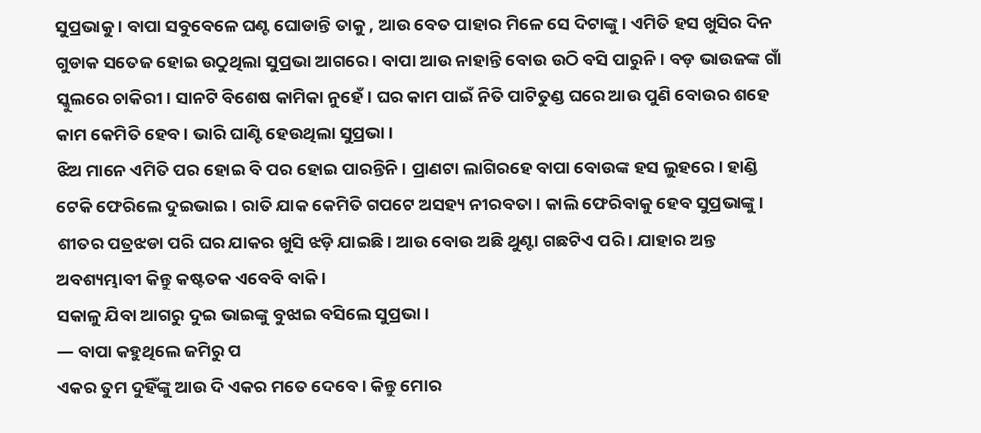ସୁପ୍ରଭାକୁ । ବାପା ସବୁବେଳେ ଘଣ୍ଟ ଘୋଡାନ୍ତି ତାକୁ , ଆଉ ବେତ ପାହାର ମିଳେ ସେ ଦିଟାଙ୍କୁ। ଏମିତି ହସ ଖୁସିର ଦିନ ଗୁଡାକ ସତେଜ ହୋଇ ଉଠୁଥିଲା ସୁପ୍ରଭା ଆଗରେ । ବାପା ଆଉ ନାହାନ୍ତି ବୋଉ ଉଠି ବସି ପାରୁନି । ବଡ଼ ଭାଉଜଙ୍କ ଗାଁ ସ୍କୁଲରେ ଚାକିରୀ। ସାନଟି ବିଶେଷ କାମିକା ନୁହେଁ। ଘର କାମ ପାଇଁ ନିତି ପାଟିତୁଣ୍ଡ ଘରେ ଆଉ ପୁଣି ବୋଉର ଶହେ କାମ କେମିତି ହେବ । ଭାରି ଘାଣ୍ଟି ହେଉଥିଲା ସୁପ୍ରଭା ।
ଝିଅ ମାନେ ଏମିତି ପର ହୋଇ ବି ପର ହୋଇ ପାରନ୍ତିନି। ପ୍ରାଣଟା ଲାଗିରହେ ବାପା ବୋଉଙ୍କ ହସ ଲୁହରେ। ହାଣ୍ଡି ଟେକି ଫେରିଲେ ଦୁଇଭାଇ। ରାତି ଯାକ କେମିତି ଗପଟେ ଅସହ୍ୟ ନୀରବତା । କାଲି ଫେରିବାକୁ ହେବ ସୁପ୍ରଭାଙ୍କୁ । ଶୀତର ପତ୍ରଝଡା ପରି ଘର ଯାକର ଖୁସି ଝଡ଼ି ଯାଇଛି। ଆଉ ବୋଉ ଅଛି ଥୁଣ୍ଟା ଗଛଟିଏ ପରି । ଯାହାର ଅନ୍ତ ଅବଶ୍ୟମ୍ଭାବୀ କିନ୍ତୁ କଷ୍ଟତକ ଏବେବି ବାକି ।
ସକାଳୁ ଯିବା ଆଗରୁ ଦୁଇ ଭାଇଙ୍କୁ ବୁଝାଇ ବସିଲେ ସୁପ୍ରଭା ।
― ବାପା କହୁଥିଲେ ଜମିରୁ ପ
ଏକର ତୁମ ଦୁହିଁଙ୍କୁ ଆଉ ଦି ଏକର ମତେ ଦେବେ । କିନ୍ତୁ ମୋର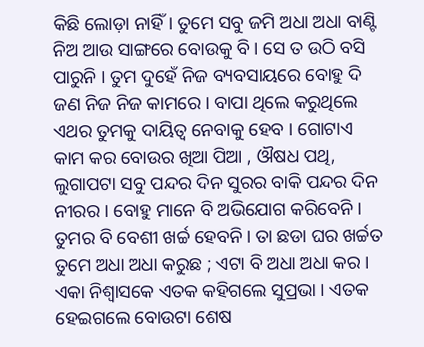କିଛି ଲୋଡ଼ା ନାହିଁ। ତୁମେ ସବୁ ଜମି ଅଧା ଅଧା ବାଣ୍ଟି ନିଅ ଆଉ ସାଙ୍ଗରେ ବୋଉକୁ ବି । ସେ ତ ଉଠି ବସି ପାରୁନି । ତୁମ ଦୁହେଁ ନିଜ ବ୍ୟବସାୟରେ ବୋହୁ ଦି ଜଣ ନିଜ ନିଜ କାମରେ । ବାପା ଥିଲେ କରୁଥିଲେ ଏଥର ତୁମକୁ ଦାୟିତ୍ୱ ନେବାକୁ ହେବ । ଗୋଟାଏ କାମ କର ବୋଉର ଖିଆ ପିଆ , ଔଷଧ ପଥି, ଲୁଗାପଟା ସବୁ ପନ୍ଦର ଦିନ ସୁରର ବାକି ପନ୍ଦର ଦିନ ନୀରର । ବୋହୁ ମାନେ ବି ଅଭିଯୋଗ କରିବେନି । ତୁମର ବି ବେଶୀ ଖର୍ଚ୍ଚ ହେବନି। ତା ଛଡା ଘର ଖର୍ଚ୍ଚତ ତୁମେ ଅଧା ଅଧା କରୁଛ ; ଏଟା ବି ଅଧା ଅଧା କର ।
ଏକା ନିଶ୍ୱାସକେ ଏତକ କହିଗଲେ ସୁପ୍ରଭା । ଏତକ ହେଇଗଲେ ବୋଉଟା ଶେଷ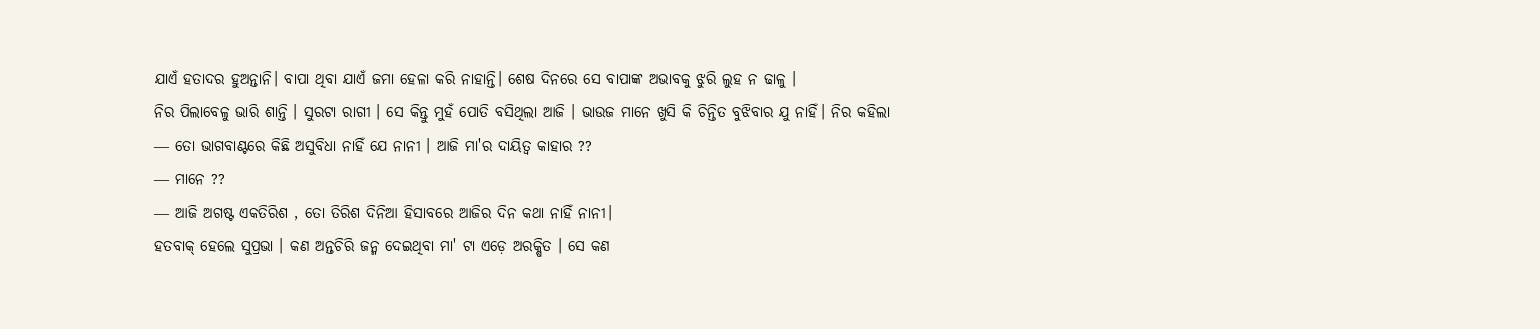ଯାଏଁ ହତାଦର ହୁଅନ୍ତାନି। ବାପା ଥିବା ଯାଏଁ ଜମା ହେଳା କରି ନାହାନ୍ତି। ଶେଷ ଦିନରେ ସେ ବାପାଙ୍କ ଅଭାବକୁ ଝୁରି ଲୁହ ନ ଢାଳୁ ।
ନିର ପିଲାବେଳୁ ଭାରି ଶାନ୍ତି । ସୁରଟା ରାଗୀ । ସେ କିନ୍ତୁ ମୁହଁ ପୋତି ବସିଥିଲା ଆଜି । ଭାଉଜ ମାନେ ଖୁସି କି ଚିନ୍ତିତ ବୁଝିବାର ଯୁ ନାହିଁ। ନିର କହିଲା
― ତୋ ଭାଗବାଣ୍ଟରେ କିଛି ଅସୁବିଧା ନାହିଁ ଯେ ନାନୀ । ଆଜି ମା'ର ଦାୟିତ୍ୱ କାହାର ??
― ମାନେ ??
― ଆଜି ଅଗଷ୍ଟ ଏକତିରିଶ , ତୋ ତିରିଶ ଦିନିଆ ହିସାବରେ ଆଜିର ଦିନ କଥା ନାହିଁ ନାନୀ।
ହତବାକ୍ ହେଲେ ସୁପ୍ରଭା । କଣ ଅନ୍ତଚିରି ଜନ୍ମ ଦେଇଥିବା ମା' ଟା ଏଡ଼େ ଅରକ୍ଷିତ । ସେ କଣ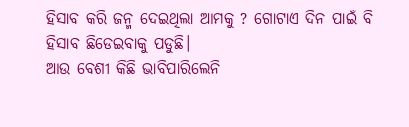ହିସାବ କରି ଜନ୍ମ ଦେଇଥିଲା ଆମକୁ ? ଗୋଟାଏ ଦିନ ପାଇଁ ବି ହିସାବ ଛିଡେଇବାକୁ ପଡୁଛି।
ଆଉ ବେଶୀ କିଛି ଭାବିପାରିଲେନି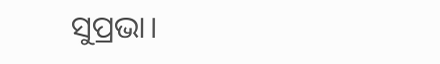ସୁପ୍ରଭା।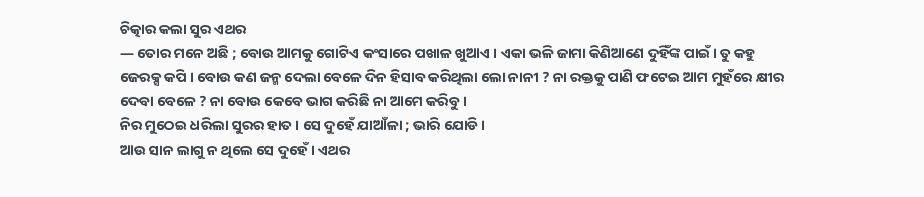ଚିତ୍କାର କଲା ସୁର ଏଥର
― ତୋର ମନେ ଅଛି ; ବୋଉ ଆମକୁ ଗୋଟିଏ କଂସାରେ ପଖାଳ ଖୁଆଏ । ଏକା ଭଳି ଜାମା କିଣିଆଣେ ଦୁହିଁଙ୍କ ପାଇଁ। ତୁ କହୁ ଜେରକ୍ସ କପି । ବୋଉ କଣ ଜନ୍ମ ଦେଲା ବେଳେ ଦିନ ହିସାବ କରିଥିଲା ଲୋ ନାନୀ ? ନା ରକ୍ତକୁ ପାଣି ଫଟେଇ ଆମ ମୁହଁରେ କ୍ଷୀର ଦେବା ବେଳେ ? ନା ବୋଉ କେବେ ଭାଗ କରିଛି ନା ଆମେ କରିବୁ ।
ନିର ମୁଠେଇ ଧରିଲା ସୁରର ହାତ । ସେ ଦୁହେଁ ଯାଆଁଳା ; ଭାରି ଯୋଡି ।
ଆଉ ସାନ ଲାଗୁ ନ ଥିଲେ ସେ ଦୁହେଁ । ଏଥର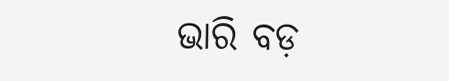ଭାରି ବଡ଼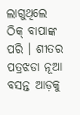ଲାଗୁଥିଲେ ଠିକ୍ ବାପାଙ୍କ ପରି । ଶୀତର ପତ୍ରଝଡା ନୂଆ ବସନ୍ତ ଆଡ଼କୁ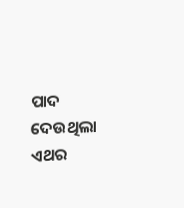ପାଦ ଦେଉଥିଲା ଏଥର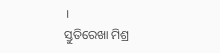।
ସ୍ତୁତିରେଖା ମିଶ୍ର